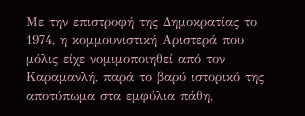Με την επιστροφή της Δημοκρατίας το 1974, η κομμουνιστική Αριστερά που μόλις είχε νομιμοποιηθεί από τον Καραμανλή, παρά το βαρύ ιστορικό της αποτύπωμα στα εμφύλια πάθη,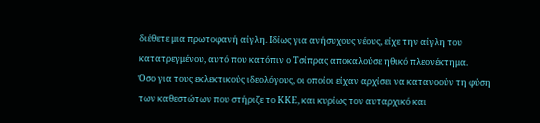διέθετε μια πρωτοφανή αίγλη. Ιδίως για ανήσυχους νέους, είχε την αίγλη του κατατρεγμένου, αυτό που κατόπιν ο Τσίπρας αποκαλούσε ηθικό πλεονέκτημα.
Όσο για τους εκλεκτικούς ιδεολόγους, οι οποίοι είχαν αρχίσει να κατανοούν τη φύση των καθεστώτων που στήριζε το ΚΚΕ, και κυρίως τον αυταρχικό και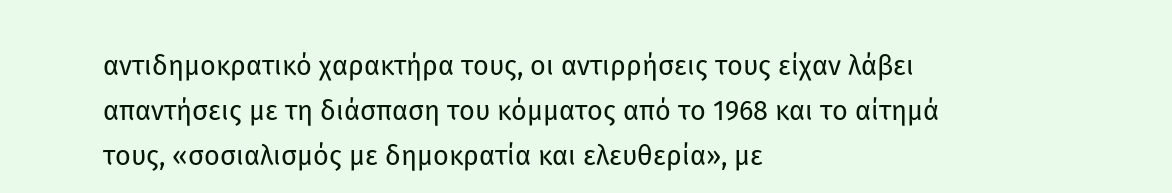αντιδημοκρατικό χαρακτήρα τους, οι αντιρρήσεις τους είχαν λάβει απαντήσεις με τη διάσπαση του κόμματος από το 1968 και το αίτημά τους, «σοσιαλισμός με δημοκρατία και ελευθερία», με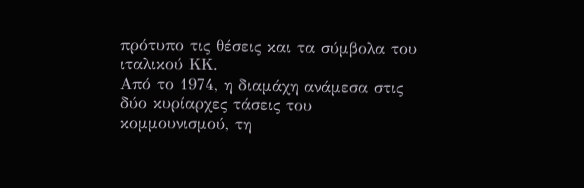πρότυπο τις θέσεις και τα σύμβολα του ιταλικού ΚΚ.
Από το 1974, η διαμάχη ανάμεσα στις δύο κυρίαρχες τάσεις του κομμουνισμού, τη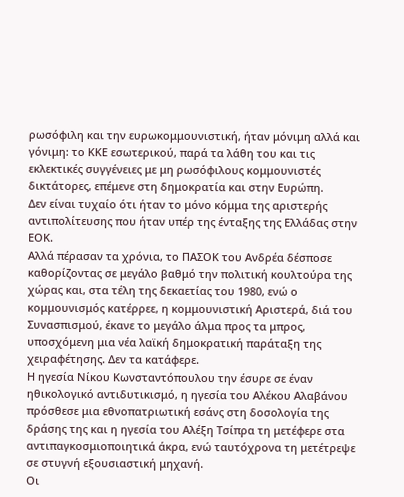ρωσόφιλη και την ευρωκομμουνιστική, ήταν μόνιμη αλλά και γόνιμη: το ΚΚΕ εσωτερικού, παρά τα λάθη του και τις εκλεκτικές συγγένειες με μη ρωσόφιλους κομμουνιστές δικτάτορες, επέμενε στη δημοκρατία και στην Ευρώπη.
Δεν είναι τυχαίο ότι ήταν το μόνο κόμμα της αριστερής αντιπολίτευσης που ήταν υπέρ της ένταξης της Ελλάδας στην ΕΟΚ.
Αλλά πέρασαν τα χρόνια, το ΠΑΣΟΚ του Ανδρέα δέσποσε καθορίζοντας σε μεγάλο βαθμό την πολιτική κουλτούρα της χώρας και, στα τέλη της δεκαετίας του 1980, ενώ ο κομμουνισμός κατέρρεε, η κομμουνιστική Αριστερά, διά του Συνασπισμού, έκανε το μεγάλο άλμα προς τα μπρος, υποσχόμενη μια νέα λαϊκή δημοκρατική παράταξη της χειραφέτησης. Δεν τα κατάφερε.
Η ηγεσία Νίκου Κωνσταντόπουλου την έσυρε σε έναν ηθικολογικό αντιδυτικισμό, η ηγεσία του Αλέκου Αλαβάνου πρόσθεσε μια εθνοπατριωτική εσάνς στη δοσολογία της δράσης της και η ηγεσία του Αλέξη Τσίπρα τη μετέφερε στα αντιπαγκοσμιοποιητικά άκρα, ενώ ταυτόχρονα τη μετέτρεψε σε στυγνή εξουσιαστική μηχανή.
Οι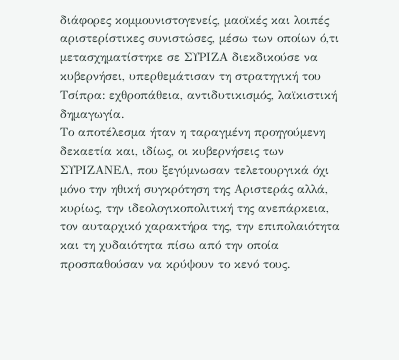διάφορες κομμουνιστογενείς, μαοϊκές και λοιπές αριστερίστικες συνιστώσες, μέσω των οποίων ό,τι μετασχηματίστηκε σε ΣΥΡΙΖΑ διεκδικούσε να κυβερνήσει, υπερθεμάτισαν τη στρατηγική του Τσίπρα: εχθροπάθεια, αντιδυτικισμός, λαϊκιστική δημαγωγία.
Το αποτέλεσμα ήταν η ταραγμένη προηγούμενη δεκαετία και, ιδίως, οι κυβερνήσεις των ΣΥΡΙΖΑΝΕΛ, που ξεγύμνωσαν τελετουργικά όχι μόνο την ηθική συγκρότηση της Αριστεράς αλλά, κυρίως, την ιδεολογικοπολιτική της ανεπάρκεια, τον αυταρχικό χαρακτήρα της, την επιπολαιότητα και τη χυδαιότητα πίσω από την οποία προσπαθούσαν να κρύψουν το κενό τους.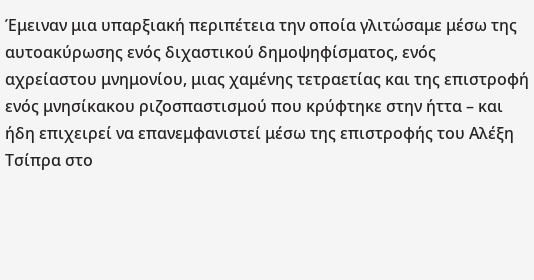Έμειναν μια υπαρξιακή περιπέτεια την οποία γλιτώσαμε μέσω της αυτοακύρωσης ενός διχαστικού δημοψηφίσματος, ενός αχρείαστου μνημονίου, μιας χαμένης τετραετίας και της επιστροφή ενός μνησίκακου ριζοσπαστισμού που κρύφτηκε στην ήττα – και ήδη επιχειρεί να επανεμφανιστεί μέσω της επιστροφής του Αλέξη Τσίπρα στο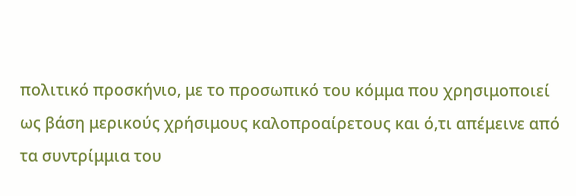πολιτικό προσκήνιο, με το προσωπικό του κόμμα που χρησιμοποιεί ως βάση μερικούς χρήσιμους καλοπροαίρετους και ό,τι απέμεινε από τα συντρίμμια του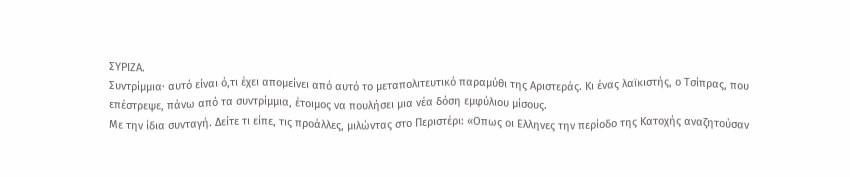ΣΥΡΙΖΑ.
Συντρίμμια· αυτό είναι ό,τι έχει απομείνει από αυτό το μεταπολιτευτικό παραμύθι της Αριστεράς. Κι ένας λαϊκιστής, ο Τσίπρας, που επέστρεψε, πάνω από τα συντρίμμια, έτοιμος να πουλήσει μια νέα δόση εμφύλιου μίσους.
Με την ίδια συνταγή. Δείτε τι είπε, τις προάλλες, μιλώντας στο Περιστέρι: «Οπως οι Ελληνες την περίοδο της Κατοχής αναζητούσαν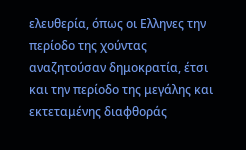ελευθερία, όπως οι Ελληνες την περίοδο της χούντας αναζητούσαν δημοκρατία, έτσι και την περίοδο της μεγάλης και εκτεταμένης διαφθοράς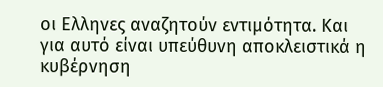οι Ελληνες αναζητούν εντιμότητα. Και για αυτό είναι υπεύθυνη αποκλειστικά η κυβέρνηση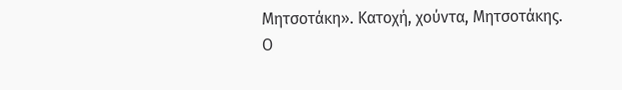Μητσοτάκη». Κατοχή, χούντα, Μητσοτάκης.
Ο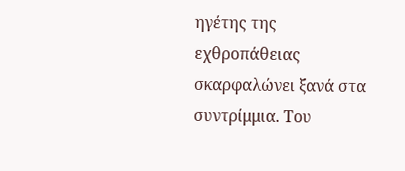ηγέτης της εχθροπάθειας σκαρφαλώνει ξανά στα συντρίμμια. Του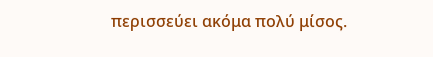περισσεύει ακόμα πολύ μίσος.